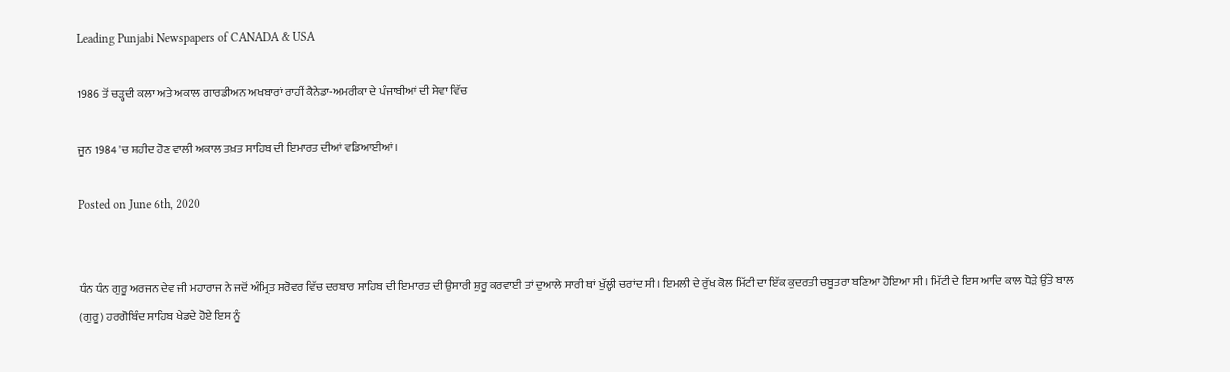Leading Punjabi Newspapers of CANADA & USA

1986 ਤੋਂ ਚੜ੍ਹਦੀ ਕਲਾ ਅਤੇ ਅਕਾਲ ਗਾਰਡੀਅਨ ਅਖਬਾਰਾਂ ਰਾਹੀਂ ਕੈਨੇਡਾ-ਅਮਰੀਕਾ ਦੇ ਪੰਜਾਬੀਆਂ ਦੀ ਸੇਵਾ ਵਿੱਚ

ਜੂਨ 1984 'ਚ ਸ਼ਹੀਦ ਹੋਣ ਵਾਲੀ ਅਕਾਲ ਤਖ਼ਤ ਸਾਹਿਬ ਦੀ ਇਮਾਰਤ ਦੀਆਂ ਵਡਿਆਈਆਂ।

Posted on June 6th, 2020


ਧੰਨ ਧੰਨ ਗੁਰੂ ਅਰਜਨ ਦੇਵ ਜੀ ਮਹਾਰਾਜ ਨੇ ਜਦੋਂ ਅੰਮ੍ਰਿਤ ਸਰੋਵਰ ਵਿੱਚ ਦਰਬਾਰ ਸਾਹਿਬ ਦੀ ਇਮਾਰਤ ਦੀ ਉਸਾਰੀ ਸ਼ੁਰੂ ਕਰਵਾਈ ਤਾਂ ਦੁਆਲੇ ਸਾਰੀ ਥਾਂ ਖੁੱਲ੍ਹੀ ਚਰਾਂਦ ਸੀ। ਇਮਲੀ ਦੇ ਰੁੱਖ ਕੋਲ ਮਿੱਟੀ ਦਾ ਇੱਕ ਕੁਦਰਤੀ ਚਬੂਤਰਾ ਬਣਿਆ ਹੋਇਆ ਸੀ। ਮਿੱਟੀ ਦੇ ਇਸ ਆਦਿ ਕਾਲ ਧੋੜੇ ਉੱਤੇ ਬਾਲ (ਗੁਰੂ) ਹਰਗੋਬਿੰਦ ਸਾਹਿਬ ਖੇਡਦੇ ਹੋਏ ਇਸ ਨੂੰ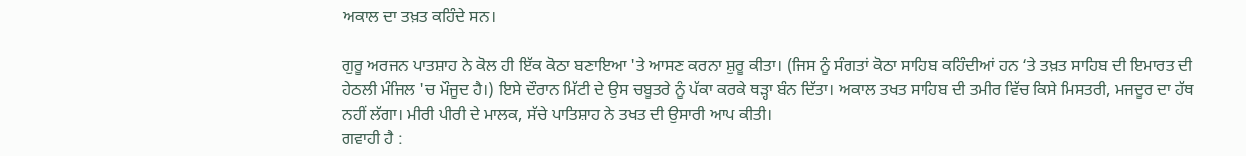ਅਕਾਲ ਦਾ ਤਖ਼ਤ ਕਹਿੰਦੇ ਸਨ।

ਗੁਰੂ ਅਰਜਨ ਪਾਤਸ਼ਾਹ ਨੇ ਕੋਲ ਹੀ ਇੱਕ ਕੋਠਾ ਬਣਾਇਆ 'ਤੇ ਆਸਣ ਕਰਨਾ ਸ਼ੁਰੂ ਕੀਤਾ। (ਜਿਸ ਨੂੰ ਸੰਗਤਾਂ ਕੋਠਾ ਸਾਹਿਬ ਕਹਿੰਦੀਆਂ ਹਨ ‘ਤੇ ਤਖ਼ਤ ਸਾਹਿਬ ਦੀ ਇਮਾਰਤ ਦੀ ਹੇਠਲੀ ਮੰਜਿਲ 'ਚ ਮੌਜੂਦ ਹੈ।) ਇਸੇ ਦੌਰਾਨ ਮਿੱਟੀ ਦੇ ਉਸ ਚਬੂਤਰੇ ਨੂੰ ਪੱਕਾ ਕਰਕੇ ਥੜ੍ਹਾ ਬੰਨ ਦਿੱਤਾ। ਅਕਾਲ ਤਖਤ ਸਾਹਿਬ ਦੀ ਤਮੀਰ ਵਿੱਚ ਕਿਸੇ ਮਿਸਤਰੀ, ਮਜਦੂਰ ਦਾ ਹੱਥ ਨਹੀਂ ਲੱਗਾ। ਮੀਰੀ ਪੀਰੀ ਦੇ ਮਾਲਕ, ਸੱਚੇ ਪਾਤਿਸ਼ਾਹ ਨੇ ਤਖਤ ਦੀ ਉਸਾਰੀ ਆਪ ਕੀਤੀ।
ਗਵਾਹੀ ਹੈ :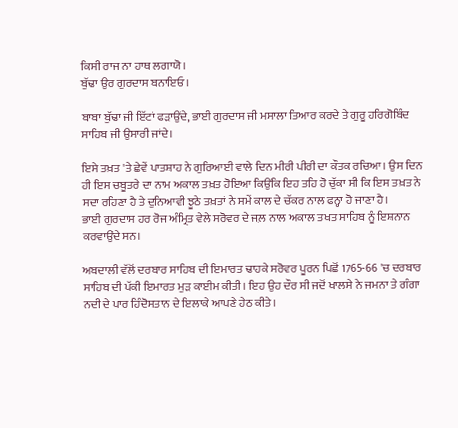ਕਿਸੀ ਰਾਜ ਨਾ ਹਾਥ ਲਗਾਯੋ।
ਬੁੱਢਾ ਉਰ ਗੁਰਦਾਸ ਬਨਾਇਓ।

ਬਾਬਾ ਬੁੱਢਾ ਜੀ ਇੱਟਾਂ ਫੜਾਉਂਦੇ, ਭਾਈ ਗੁਰਦਾਸ ਜੀ ਮਸਾਲਾ ਤਿਆਰ ਕਰਦੇ ਤੇ ਗੁਰੂ ਹਰਿਗੋਬਿੰਦ ਸਾਹਿਬ ਜੀ ਉਸਾਰੀ ਜਾਂਦੇ।

ਇਸੇ ਤਖ਼ਤ 'ਤੇ ਛੇਵੇਂ ਪਾਤਸ਼ਾਹ ਨੇ ਗੁਰਿਆਈ ਵਾਲੇ ਦਿਨ ਮੀਰੀ ਪੀਰੀ ਦਾ ਕੌਤਕ ਰਚਿਆ। ਉਸ ਦਿਨ ਹੀ ਇਸ ਚਬੂਤਰੇ ਦਾ ਨਾਮ ਅਕਾਲ ਤਖ਼ਤ ਹੋਇਆ ਕਿਉਂਕਿ ਇਹ ਤਹਿ ਹੋ ਚੁੱਕਾ ਸੀ ਕਿ ਇਸ ਤਖ਼ਤ ਨੇ ਸਦਾ ਰਹਿਣਾ ਹੈ ਤੇ ਦੁਨਿਆਵੀ ਝੂਠੇ ਤਖ਼ਤਾਂ ਨੇ ਸਮੇਂ ਕਾਲ ਦੇ ਚੱਕਰ ਨਾਲ ਫਨ੍ਹਾ ਹੋ ਜਾਣਾ ਹੈ।
ਭਾਈ ਗੁਰਦਾਸ ਹਰ ਰੋਜ ਅੰਮ੍ਰਿਤ ਵੇਲੇ ਸਰੋਵਰ ਦੇ ਜਲ਼ ਨਾਲ ਅਕਾਲ ਤਖਤ ਸਾਹਿਬ ਨੂੰ ਇਸ਼ਨਾਨ ਕਰਵਾਉਂਦੇ ਸਨ।

ਅਬਦਾਲੀ ਵੱਲੋਂ ਦਰਬਾਰ ਸਾਹਿਬ ਦੀ ਇਮਾਰਤ ਢਾਹਕੇ ਸਰੋਵਰ ਪੂਰਨ ਪਿਛੋਂ 1765-66 'ਚ ਦਰਬਾਰ ਸਾਹਿਬ ਦੀ ਪੱਕੀ ਇਮਾਰਤ ਮੁੜ ਕਾਈਮ ਕੀਤੀ। ਇਹ ਉਹ ਦੌਰ ਸੀ ਜਦੋਂ ਖਾਲਸੇ ਨੇ ਜਮਨਾ ਤੇ ਗੰਗਾ ਨਦੀ ਦੇ ਪਾਰ ਹਿੰਦੋਸਤਾਨ ਦੇ ਇਲਾਕੇ ਆਪਣੇ ਹੇਠ ਕੀਤੇ।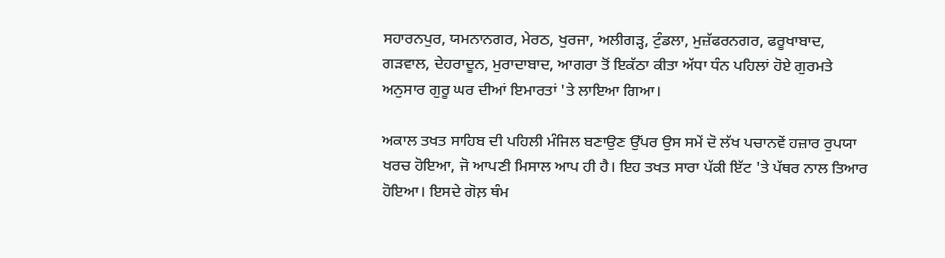ਸਹਾਰਨਪੁਰ, ਯਮਨਾਨਗਰ, ਮੇਰਠ, ਖੁਰਜਾ, ਅਲੀਗੜ੍ਹ, ਟੁੰਡਲਾ, ਮੁਜ਼ੱਫਰਨਗਰ, ਫਰੂਖਾਬਾਦ, ਗੜਵਾਲ, ਦੇਹਰਾਦੂਨ, ਮੁਰਾਦਾਬਾਦ, ਆਗਰਾ ਤੋਂ ਇਕੱਠਾ ਕੀਤਾ ਅੱਧਾ ਧੰਨ ਪਹਿਲਾਂ ਹੋਏ ਗੁਰਮਤੇ ਅਨੁਸਾਰ ਗੁਰੂ ਘਰ ਦੀਆਂ ਇਮਾਰਤਾਂ 'ਤੇ ਲਾਇਆ ਗਿਆ।

ਅਕਾਲ ਤਖਤ ਸਾਹਿਬ ਦੀ ਪਹਿਲੀ ਮੰਜਿਲ ਬਣਾਉਣ ਉੱਪਰ ਉਸ ਸਮੇਂ ਦੋ ਲੱਖ ਪਚਾਨਵੇਂ ਹਜ਼ਾਰ ਰੁਪਯਾ ਖਰਚ ਹੋਇਆ, ਜੋ ਆਪਣੀ ਮਿਸਾਲ ਆਪ ਹੀ ਹੈ। ਇਹ ਤਖਤ ਸਾਰਾ ਪੱਕੀ ਇੱਟ 'ਤੇ ਪੱਥਰ ਨਾਲ ਤਿਆਰ ਹੋਇਆ। ਇਸਦੇ ਗੋਲ਼ ਥੰਮ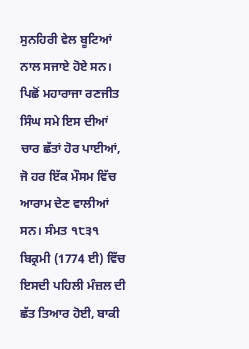ਸੁਨਹਿਰੀ ਵੇਲ ਬੂਟਿਆਂ ਨਾਲ ਸਜਾਏ ਹੋਏ ਸਨ। ਪਿਛੋਂ ਮਹਾਰਾਜਾ ਰਣਜੀਤ ਸਿੰਘ ਸਮੇ ਇਸ ਦੀਆਂ ਚਾਰ ਛੱਤਾਂ ਹੋਰ ਪਾਈਆਂ, ਜੋ ਹਰ ਇੱਕ ਮੌਸਮ ਵਿੱਚ ਆਰਾਮ ਦੇਣ ਵਾਲੀਆਂ ਸਨ। ਸੰਮਤ ੧੮੩੧ ਬਿਕ੍ਰਮੀ (1774 ਈ) ਵਿੱਚ ਇਸਦੀ ਪਹਿਲੀ ਮੰਜ਼ਲ ਦੀ ਛੱਤ ਤਿਆਰ ਹੋਈ, ਬਾਕੀ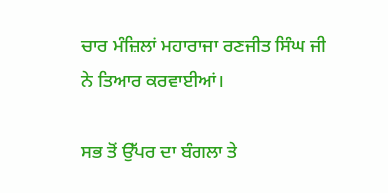ਚਾਰ ਮੰਜ਼ਿਲਾਂ ਮਹਾਰਾਜਾ ਰਣਜੀਤ ਸਿੰਘ ਜੀ ਨੇ ਤਿਆਰ ਕਰਵਾਈਆਂ।

ਸਭ ਤੋਂ ਉੱਪਰ ਦਾ ਬੰਗਲਾ ਤੇ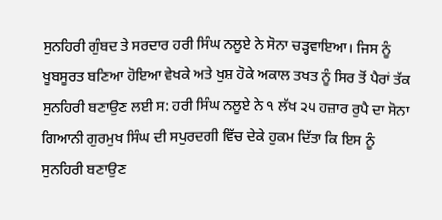ਸੁਨਹਿਰੀ ਗੁੰਬਦ ਤੇ ਸਰਦਾਰ ਹਰੀ ਸਿੰਘ ਨਲੂਏ ਨੇ ਸੋਨਾ ਚੜ੍ਹਵਾਇਆ। ਜਿਸ ਨੂੰ ਖੂਬਸੂਰਤ ਬਣਿਆ ਹੋਇਆ ਵੇਖਕੇ ਅਤੇ ਖੁਸ਼ ਹੋਕੇ ਅਕਾਲ ਤਖਤ ਨੂੰ ਸਿਰ ਤੋਂ ਪੈਰਾਂ ਤੱਕ ਸੁਨਹਿਰੀ ਬਣਾਉਣ ਲਈ ਸ: ਹਰੀ ਸਿੰਘ ਨਲੂਏ ਨੇ ੧ ਲੱਖ ੨੫ ਹਜ਼ਾਰ ਰੁਪੈ ਦਾ ਸੋਨਾ ਗਿਆਨੀ ਗੁਰਮੁਖ ਸਿੰਘ ਦੀ ਸਪੁਰਦਗੀ ਵਿੱਚ ਦੇਕੇ ਹੁਕਮ ਦਿੱਤਾ ਕਿ ਇਸ ਨੂੰ ਸੁਨਹਿਰੀ ਬਣਾਉਣ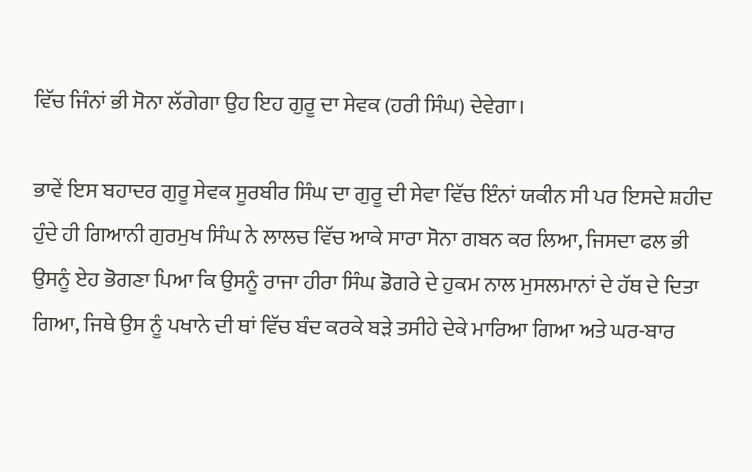ਵਿੱਚ ਜਿੰਨਾਂ ਭੀ ਸੋਨਾ ਲੱਗੇਗਾ ਉਹ ਇਹ ਗੁਰੂ ਦਾ ਸੇਵਕ (ਹਰੀ ਸਿੰਘ) ਦੇਵੇਗਾ।

ਭਾਵੇਂ ਇਸ ਬਹਾਦਰ ਗੁਰੂ ਸੇਵਕ ਸੂਰਬੀਰ ਸਿੰਘ ਦਾ ਗੁਰੂ ਦੀ ਸੇਵਾ ਵਿੱਚ ਇੰਨਾਂ ਯਕੀਨ ਸੀ ਪਰ ਇਸਦੇ ਸ਼ਹੀਦ ਹੁੰਦੇ ਹੀ ਗਿਆਨੀ ਗੁਰਮੁਖ ਸਿੰਘ ਨੇ ਲਾਲਚ ਵਿੱਚ ਆਕੇ ਸਾਰਾ ਸੋਨਾ ਗਬਨ ਕਰ ਲਿਆ, ਜਿਸਦਾ ਫਲ ਭੀ ਉਸਨੂੰ ਏਹ ਭੋਗਣਾ ਪਿਆ ਕਿ ਉਸਨੂੰ ਰਾਜਾ ਹੀਰਾ ਸਿੰਘ ਡੋਗਰੇ ਦੇ ਹੁਕਮ ਨਾਲ ਮੁਸਲਮਾਨਾਂ ਦੇ ਹੱਥ ਦੇ ਦਿਤਾ ਗਿਆ, ਜਿਥੇ ਉਸ ਨੂੰ ਪਖਾਨੇ ਦੀ ਥਾਂ ਵਿੱਚ ਬੰਦ ਕਰਕੇ ਬੜੇ ਤਸੀਹੇ ਦੇਕੇ ਮਾਰਿਆ ਗਿਆ ਅਤੇ ਘਰ-ਬਾਰ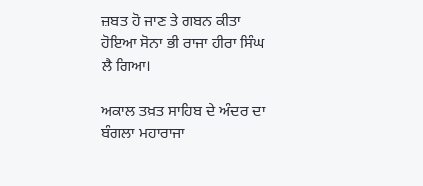ਜ਼ਬਤ ਹੋ ਜਾਣ ਤੇ ਗਬਨ ਕੀਤਾ ਹੋਇਆ ਸੋਨਾ ਭੀ ਰਾਜਾ ਹੀਰਾ ਸਿੰਘ ਲੈ ਗਿਆ।

ਅਕਾਲ ਤਖ਼ਤ ਸਾਹਿਬ ਦੇ ਅੰਦਰ ਦਾ ਬੰਗਲਾ ਮਹਾਰਾਜਾ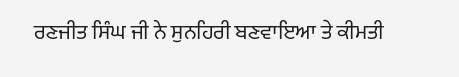ਰਣਜੀਤ ਸਿੰਘ ਜੀ ਨੇ ਸੁਨਹਿਰੀ ਬਣਵਾਇਆ ਤੇ ਕੀਮਤੀ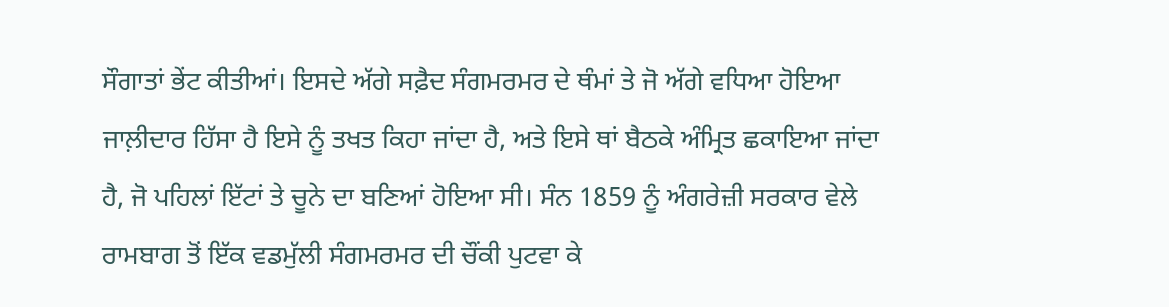ਸੌਗਾਤਾਂ ਭੇਂਟ ਕੀਤੀਆਂ। ਇਸਦੇ ਅੱਗੇ ਸਫ਼ੈਦ ਸੰਗਮਰਮਰ ਦੇ ਥੰਮਾਂ ਤੇ ਜੋ ਅੱਗੇ ਵਧਿਆ ਹੋਇਆ ਜਾਲ਼ੀਦਾਰ ਹਿੱਸਾ ਹੈ ਇਸੇ ਨੂੰ ਤਖਤ ਕਿਹਾ ਜਾਂਦਾ ਹੈ, ਅਤੇ ਇਸੇ ਥਾਂ ਬੈਠਕੇ ਅੰਮ੍ਰਿਤ ਛਕਾਇਆ ਜਾਂਦਾ ਹੈ, ਜੋ ਪਹਿਲਾਂ ਇੱਟਾਂ ਤੇ ਚੂਨੇ ਦਾ ਬਣਿਆਂ ਹੋਇਆ ਸੀ। ਸੰਨ 1859 ਨੂੰ ਅੰਗਰੇਜ਼ੀ ਸਰਕਾਰ ਵੇਲੇ ਰਾਮਬਾਗ ਤੋਂ ਇੱਕ ਵਡਮੁੱਲੀ ਸੰਗਮਰਮਰ ਦੀ ਚੌਂਕੀ ਪੁਟਵਾ ਕੇ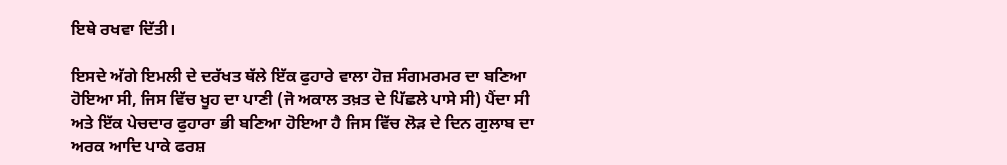ਇਥੇ ਰਖਵਾ ਦਿੱਤੀ।

ਇਸਦੇ ਅੱਗੇ ਇਮਲੀ ਦੇ ਦਰੱਖਤ ਥੱਲੇ ਇੱਕ ਫੁਹਾਰੇ ਵਾਲਾ ਹੋਜ਼ ਸੰਗਮਰਮਰ ਦਾ ਬਣਿਆ ਹੋਇਆ ਸੀ, ਜਿਸ ਵਿੱਚ ਖੂਹ ਦਾ ਪਾਣੀ (ਜੋ ਅਕਾਲ ਤਖ਼ਤ ਦੇ ਪਿੱਛਲੇ ਪਾਸੇ ਸੀ) ਪੈਂਦਾ ਸੀ ਅਤੇ ਇੱਕ ਪੇਚਦਾਰ ਫੁਹਾਰਾ ਭੀ ਬਣਿਆ ਹੋਇਆ ਹੈ ਜਿਸ ਵਿੱਚ ਲੋੜ ਦੇ ਦਿਨ ਗੁਲਾਬ ਦਾ ਅਰਕ ਆਦਿ ਪਾਕੇ ਫਰਸ਼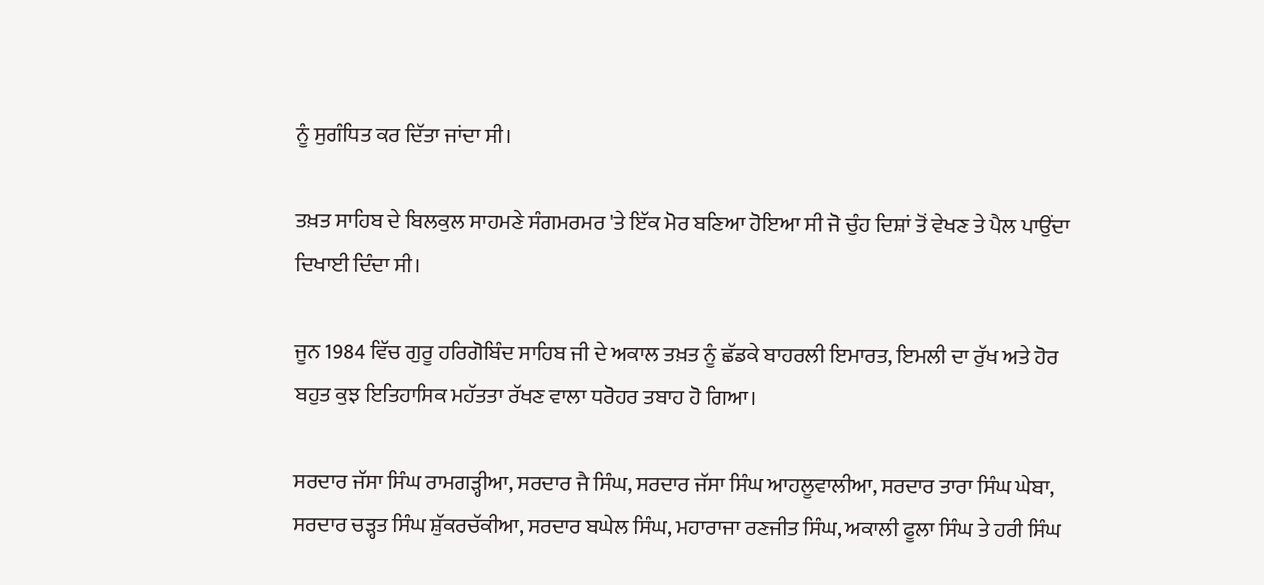ਨੂੰ ਸੁਗੰਧਿਤ ਕਰ ਦਿੱਤਾ ਜਾਂਦਾ ਸੀ।

ਤਖ਼ਤ ਸਾਹਿਬ ਦੇ ਬਿਲਕੁਲ ਸਾਹਮਣੇ ਸੰਗਮਰਮਰ 'ਤੇ ਇੱਕ ਮੋਰ ਬਣਿਆ ਹੋਇਆ ਸੀ ਜੋ ਚੁੰਹ ਦਿਸ਼ਾਂ ਤੋਂ ਵੇਖਣ ਤੇ ਪੈਲ ਪਾਉਂਦਾ ਦਿਖਾਈ ਦਿੰਦਾ ਸੀ।

ਜੂਨ 1984 ਵਿੱਚ ਗੁਰੂ ਹਰਿਗੋਬਿੰਦ ਸਾਹਿਬ ਜੀ ਦੇ ਅਕਾਲ ਤਖ਼ਤ ਨੂੰ ਛੱਡਕੇ ਬਾਹਰਲੀ ਇਮਾਰਤ, ਇਮਲੀ ਦਾ ਰੁੱਖ ਅਤੇ ਹੋਰ ਬਹੁਤ ਕੁਝ ਇਤਿਹਾਸਿਕ ਮਹੱਤਤਾ ਰੱਖਣ ਵਾਲਾ ਧਰੋਹਰ ਤਬਾਹ ਹੋ ਗਿਆ।

ਸਰਦਾਰ ਜੱਸਾ ਸਿੰਘ ਰਾਮਗੜ੍ਹੀਆ, ਸਰਦਾਰ ਜੈ ਸਿੰਘ, ਸਰਦਾਰ ਜੱਸਾ ਸਿੰਘ ਆਹਲੂਵਾਲੀਆ, ਸਰਦਾਰ ਤਾਰਾ ਸਿੰਘ ਘੇਬਾ, ਸਰਦਾਰ ਚੜ੍ਹਤ ਸਿੰਘ ਸ਼ੁੱਕਰਚੱਕੀਆ, ਸਰਦਾਰ ਬਘੇਲ ਸਿੰਘ, ਮਹਾਰਾਜਾ ਰਣਜੀਤ ਸਿੰਘ, ਅਕਾਲੀ ਫੂਲਾ ਸਿੰਘ ਤੇ ਹਰੀ ਸਿੰਘ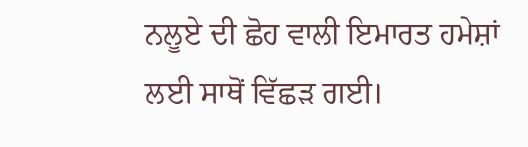ਨਲੂਏ ਦੀ ਛੋਹ ਵਾਲੀ ਇਮਾਰਤ ਹਮੇਸ਼ਾਂ ਲਈ ਸਾਥੋਂ ਵਿੱਛੜ ਗਈ।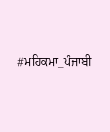#ਮਹਿਕਮਾ_ਪੰਜਾਬੀ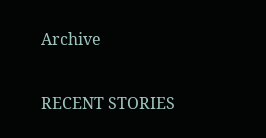Archive

RECENT STORIES